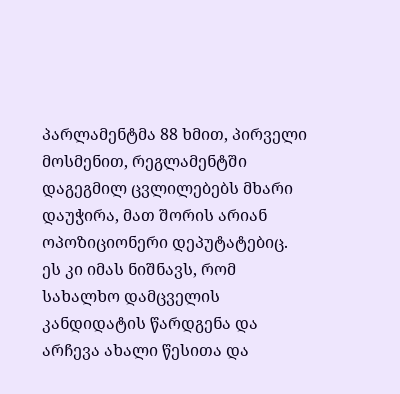პარლამენტმა 88 ხმით, პირველი მოსმენით, რეგლამენტში დაგეგმილ ცვლილებებს მხარი დაუჭირა, მათ შორის არიან ოპოზიციონერი დეპუტატებიც. ეს კი იმას ნიშნავს, რომ სახალხო დამცველის კანდიდატის წარდგენა და არჩევა ახალი წესითა და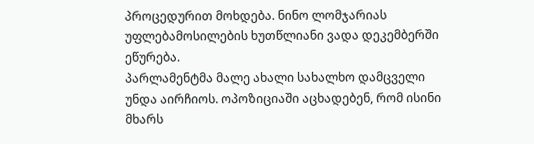პროცედურით მოხდება. ნინო ლომჯარიას უფლებამოსილების ხუთწლიანი ვადა დეკემბერში ეწურება.
პარლამენტმა მალე ახალი სახალხო დამცველი უნდა აირჩიოს. ოპოზიციაში აცხადებენ, რომ ისინი მხარს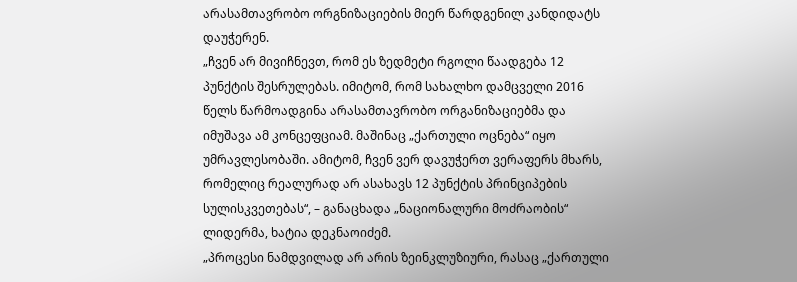არასამთავრობო ორგნიზაციების მიერ წარდგენილ კანდიდატს დაუჭერენ.
„ჩვენ არ მივიჩნევთ, რომ ეს ზედმეტი რგოლი წაადგება 12 პუნქტის შესრულებას. იმიტომ, რომ სახალხო დამცველი 2016 წელს წარმოადგინა არასამთავრობო ორგანიზაციებმა და იმუშავა ამ კონცეფციამ. მაშინაც „ქართული ოცნება“ იყო უმრავლესობაში. ამიტომ, ჩვენ ვერ დავუჭერთ ვერაფერს მხარს, რომელიც რეალურად არ ასახავს 12 პუნქტის პრინციპების სულისკვეთებას“, – განაცხადა „ნაციონალური მოძრაობის“ ლიდერმა, ხატია დეკნაოიძემ.
„პროცესი ნამდვილად არ არის ზეინკლუზიური, რასაც „ქართული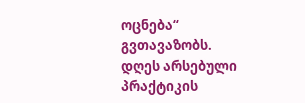ოცნება“ გვთავაზობს. დღეს არსებული პრაქტიკის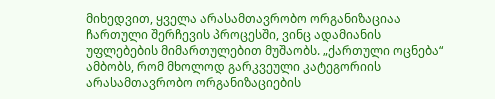მიხედვით, ყველა არასამთავრობო ორგანიზაციაა ჩართული შერჩევის პროცესში, ვინც ადამიანის უფლებების მიმართულებით მუშაობს. „ქართული ოცნება“ ამბობს, რომ მხოლოდ გარკვეული კატეგორიის არასამთავრობო ორგანიზაციების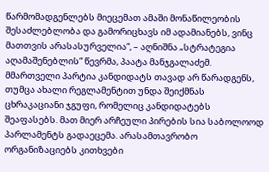წარმომადგენლებს მიეცემათ ამაში მონაწილეობის შესაძლებლობა და გამორიცხავს იმ ადამიანებს, ვინც მათთვის არასასურველია“, – აღნიშნა „სტრატეგია აღამაშენებლის“ წევრმა, პაატა მანჯგალაძემ.
მმართველი პარტია კანდიდატს თავად არ წარადგენს, თუმცა ახალი რეგლამენტით უნდა შეიქმნას ცხრაკაციანი ჯგუფი, რომელიც კანდიდატებს შეაფასებს. მათ მიერ არჩეული პირების სია საბოლოოდ პარლამენტს გადაეცემა. არასამთავრობო ორგანიზაციებს კითხვები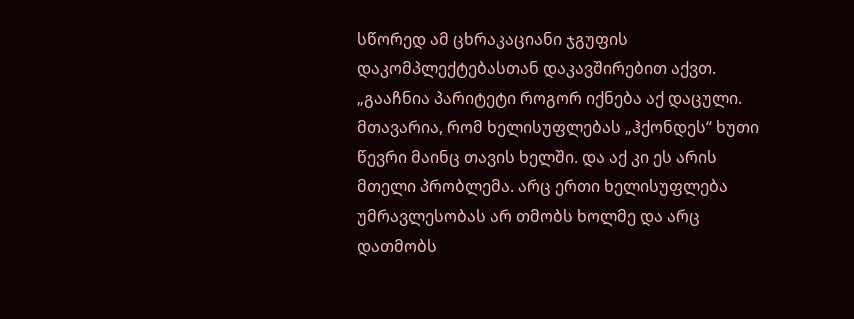სწორედ ამ ცხრაკაციანი ჯგუფის დაკომპლექტებასთან დაკავშირებით აქვთ.
„გააჩნია პარიტეტი როგორ იქნება აქ დაცული. მთავარია, რომ ხელისუფლებას „ჰქონდეს“ ხუთი წევრი მაინც თავის ხელში. და აქ კი ეს არის მთელი პრობლემა. არც ერთი ხელისუფლება უმრავლესობას არ თმობს ხოლმე და არც დათმობს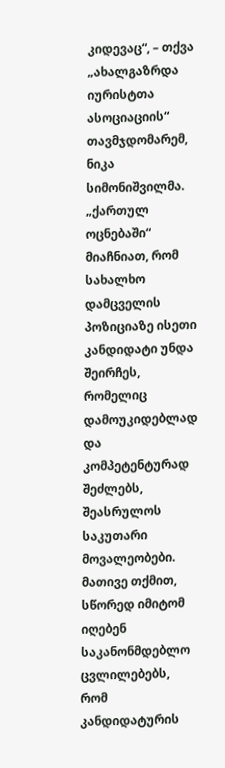კიდევაც“, – თქვა „ახალგაზრდა იურისტთა ასოციაციის“ თავმჯდომარემ, ნიკა სიმონიშვილმა.
„ქართულ ოცნებაში“ მიაჩნიათ, რომ სახალხო დამცველის პოზიციაზე ისეთი კანდიდატი უნდა შეირჩეს, რომელიც დამოუკიდებლად და კომპეტენტურად შეძლებს, შეასრულოს საკუთარი მოვალეობები. მათივე თქმით, სწორედ იმიტომ იღებენ საკანონმდებლო ცვლილებებს, რომ კანდიდატურის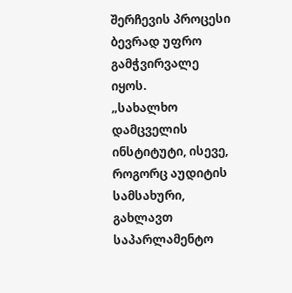შერჩევის პროცესი ბევრად უფრო გამჭვირვალე იყოს.
„სახალხო დამცველის ინსტიტუტი, ისევე, როგორც აუდიტის სამსახური, გახლავთ საპარლამენტო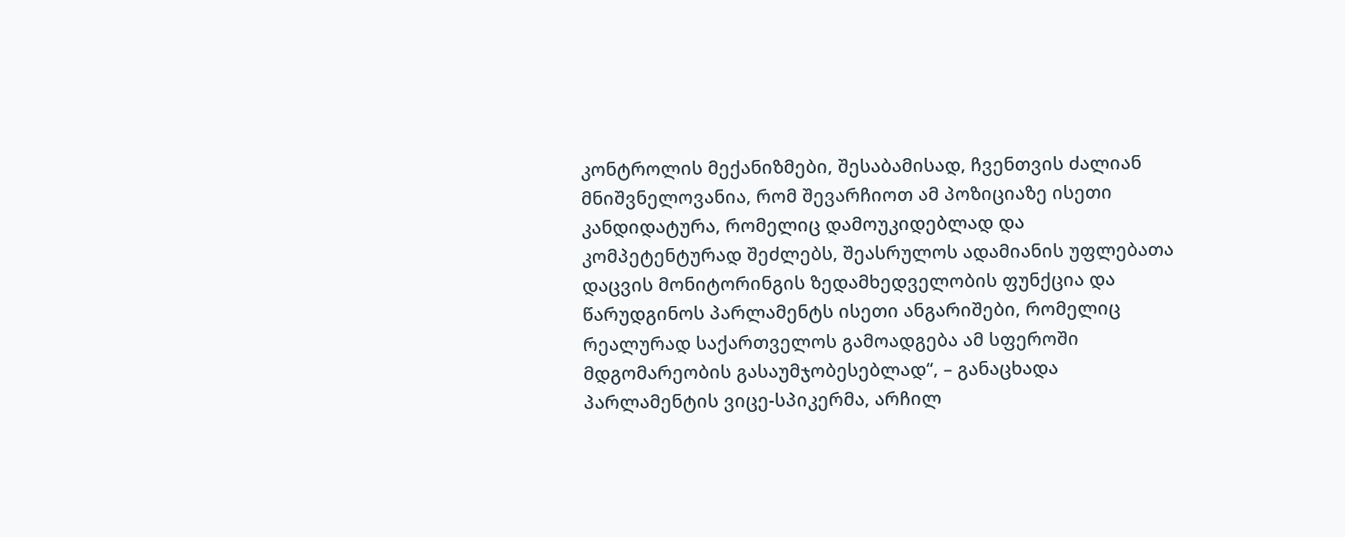კონტროლის მექანიზმები, შესაბამისად, ჩვენთვის ძალიან მნიშვნელოვანია, რომ შევარჩიოთ ამ პოზიციაზე ისეთი კანდიდატურა, რომელიც დამოუკიდებლად და კომპეტენტურად შეძლებს, შეასრულოს ადამიანის უფლებათა დაცვის მონიტორინგის ზედამხედველობის ფუნქცია და წარუდგინოს პარლამენტს ისეთი ანგარიშები, რომელიც რეალურად საქართველოს გამოადგება ამ სფეროში მდგომარეობის გასაუმჯობესებლად“, – განაცხადა პარლამენტის ვიცე-სპიკერმა, არჩილ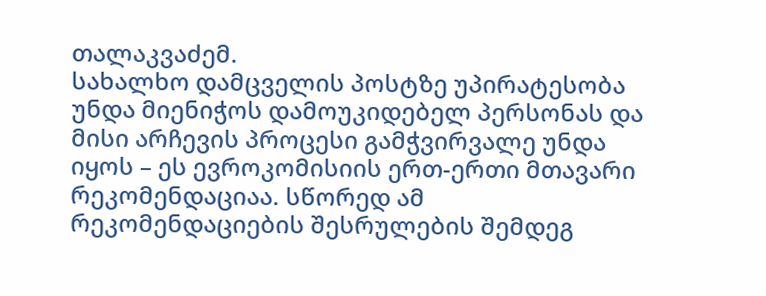თალაკვაძემ.
სახალხო დამცველის პოსტზე უპირატესობა უნდა მიენიჭოს დამოუკიდებელ პერსონას და მისი არჩევის პროცესი გამჭვირვალე უნდა იყოს – ეს ევროკომისიის ერთ-ერთი მთავარი რეკომენდაციაა. სწორედ ამ რეკომენდაციების შესრულების შემდეგ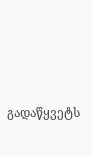გადაწყვეტს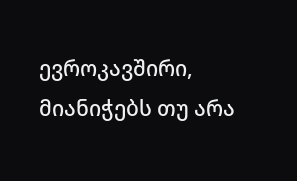ევროკავშირი, მიანიჭებს თუ არა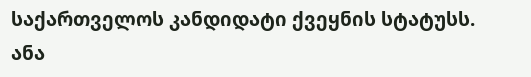საქართველოს კანდიდატი ქვეყნის სტატუსს.
ანა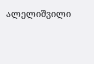ალელიშვილი